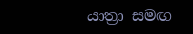යාත්‍රා සමඟ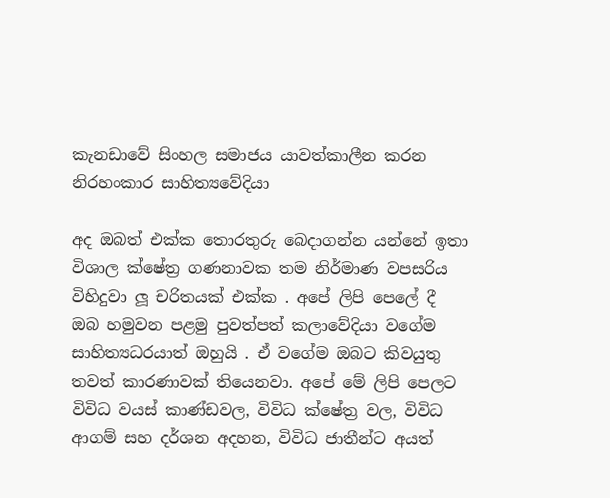කැනඩාවේ සිංහල සමාජය යාවත්කාලීන කරන නිරහංකාර සාහිත්‍යවේදියා

අද ඔබත් එක්ක තොරතුරු බෙදාගන්න යන්නේ ඉතා විශාල ක්ෂේත්‍ර ගණනාවක තම නිර්මාණ වපසරිය විහිදුවා ලූ චරිතයක් එක්ක . අපේ ලිපි පෙලේ දී ඔබ හමුවන පළමු පුවත්පත් කලාවේදියා වගේම සාහිත්‍යධරයාත් ඔහුයි . ඒ වගේම ඔබට කිවයුතු තවත් කාරණාවක් තියෙනවා. අපේ මේ ලිපි පෙලට විවිධ වයස් කාණ්ඩවල, විවිධ ක්ෂේත්‍ර වල, විවිධ ආගම් සහ දර්ශන අදහන, විවිධ ජාතීන්ට අයත්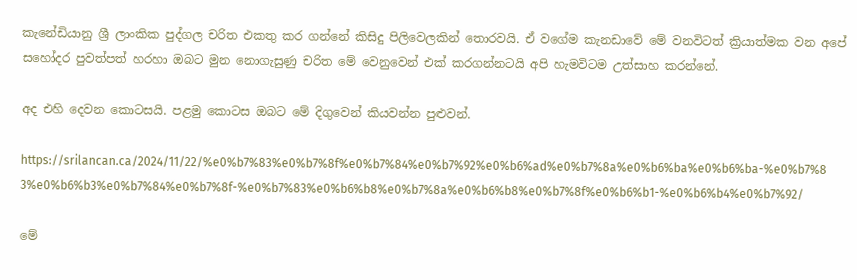කැනේඩියානු ශ්‍රී ලාංකික පුද්ගල චරිත එකතු කර ගන්නේ කිසිදු පිලිවෙලකින් තොරවයි. ඒ වගේම කැනඩාවේ මේ වනවිටත් ක්‍රියාත්මක වන අපේ සහෝදර පුවත්පත් හරහා ඔබට මුන නොගැසුණු චරිත මේ වෙනුවෙන් එක් කරගන්නටයි අපි හැමවිටම උත්සාහ කරන්නේ.

අද එහි දෙවන කොටසයි. පළමු කොටස ඔබට මේ දිගුවෙන් කියවන්න පුළුවන්.

https://srilancan.ca/2024/11/22/%e0%b7%83%e0%b7%8f%e0%b7%84%e0%b7%92%e0%b6%ad%e0%b7%8a%e0%b6%ba%e0%b6%ba-%e0%b7%83%e0%b6%b3%e0%b7%84%e0%b7%8f-%e0%b7%83%e0%b6%b8%e0%b7%8a%e0%b6%b8%e0%b7%8f%e0%b6%b1-%e0%b6%b4%e0%b7%92/

මේ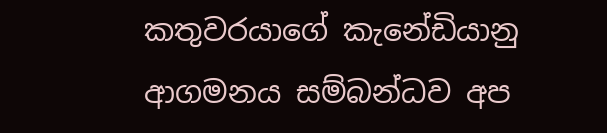කතුවරයාගේ කැනේඩියානු ආගමනය සම්බන්ධව අප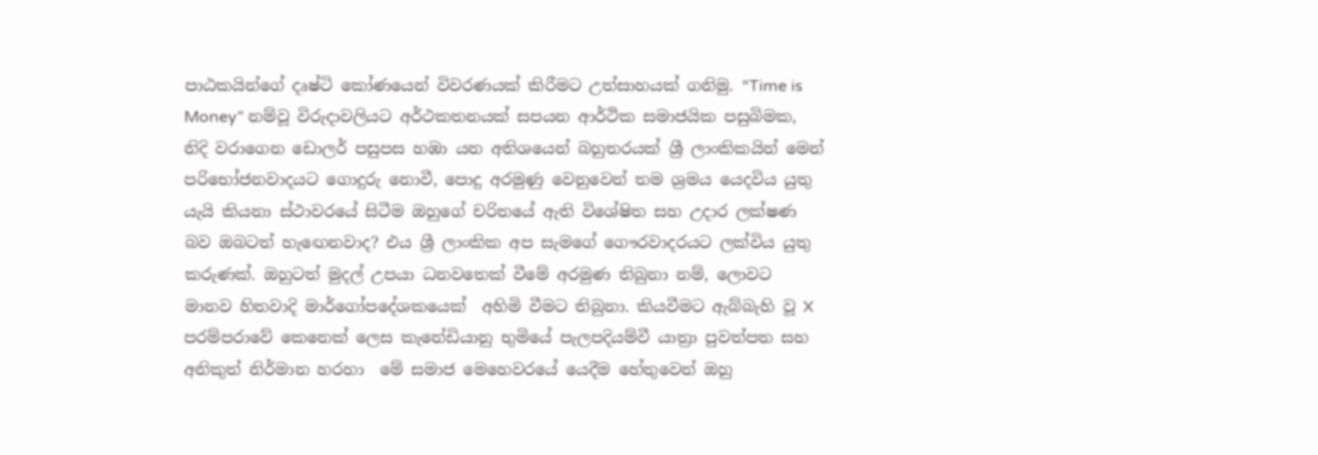පාඨකයින්ගේ දෘෂ්ටි කෝණයෙන් විවරණයක් කිරීමට උත්සාහයක් ගනිමු. “Time is Money” නම්වූ විරුදාවලියට අර්ථකතනයක් සපයන ආර්ථික සමාජයික පසුබිමක, නිදි වරාගෙන ඩොලර් පසුපස හඹා යන අතිශයෙන් බහුතරයක් ශ්‍රී ලාංකිකයින් මෙන් පරිභෝජනවාදයට ගොදුරු නොවී, පොදු අරමුණු වෙනුවෙන් තම ශ්‍රමය යෙදවිය යුතු යැයි කියනා ස්ථාවරයේ සිටීම ඔහුගේ චරිතයේ ඇති විශේෂිත සහ උදාර ලක්ෂණ බව ඔබටත් හැඟෙනවාද? එය ශ්‍රී ලාංකික අප සැමගේ ගෞරවාදරයට ලක්විය යුතු කරුණක්. ඔහුටත් මුදල් උපයා ධනවතෙක් වීමේ අරමුණ තිබුනා නම්, ලොවට මානව හිතවාදි මාර්ගෝපදේශකයෙක්  අහිමි වීමට තිබුනා. කියවීමට ඇබ්බැහි වූ X පරම්පරාවේ කෙනෙක් ලෙස කැනේඩියානු භුමියේ පැලපදියම්වී යාත්‍රා පුවත්පත සහ අනිකුත් නිර්මාන හරහා  මේ සමාජ මෙහෙවරයේ යෙදීම හේතුවෙන් ඔහු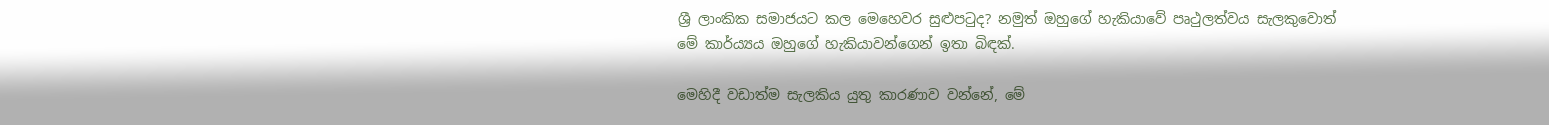ශ්‍රී ලාංකික සමාජයට කල මෙහෙවර සුළුපටුද? නමුත් ඔහුගේ හැකියාවේ පෘථුලත්වය සැලකුවොත් මේ කාර්ය්‍යය ඔහුගේ හැකියාවන්ගෙන් ඉතා බිඳක්.

මෙහිදී වඩාත්ම සැලකිය යුතු කාරණාව වන්නේ, මේ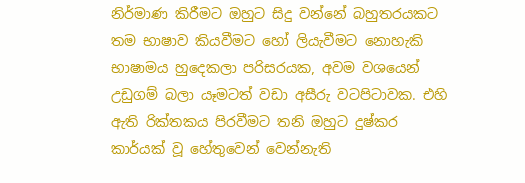නිර්මාණ කිරීමට ඔහුට සිදු වන්නේ බහුතරයකට තම භාෂාව කියවීමට හෝ ලියැවීමට නොහැකි භාෂාමය හුදෙකලා පරිසරයක, අවම වශයෙන් උඩුගම් බලා යෑමටත් වඩා අසීරු වටපිටාවක. එහි ඇති රික්තකය පිරවීමට තනි ඔහුට දුෂ්කර කාර්යක් වූ හේතුවෙන් වෙන්නැති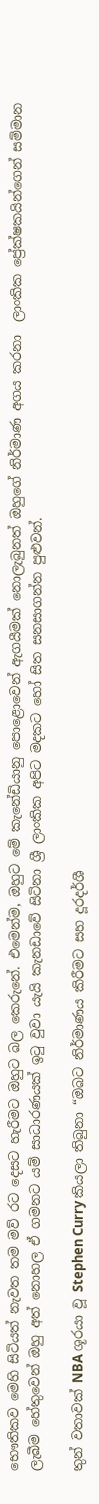භෞතිකව මෙහි සිටියත් නැවත තම මව් රට දෙසට හැරීමට ඔහුට බල කෙරුනේ. එමෙන්ම, ඔහුට මේ කැනේඩියානු පොළොවෙන් ඇගයීමක් නොලැබුනත් ඔහුගේ නිර්මාණ අගය කරනා  ලාංකික ප්‍රේක්ෂකයින්ගෙන් සම්මාන ලැබීම හේතුවෙන් ඔහු අත් නොහල ඒ ගමනට යම් සාධාරණයක් ඉටු වුවා යැයි කැනඩාවේ සිටිනා ශ්‍රී ලාංකික අපිට මදකට හෝ සිත සනසාගන්න පුළුවන්.

තුන් වතාවක් NBA ශූරයා වූ Stephen Curry කියලා තිබුනා “ඔබට නිර්මාණය කිරීමට සහ දූරදර්ශී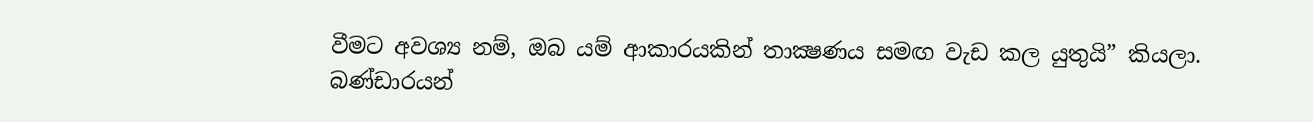වීමට අවශ්‍ය නම්, ඔබ යම් ආකාරයකින් තාක්‍ෂණය සමඟ වැඩ කල යුතුයි” කියලා. බණ්ඩාරයන්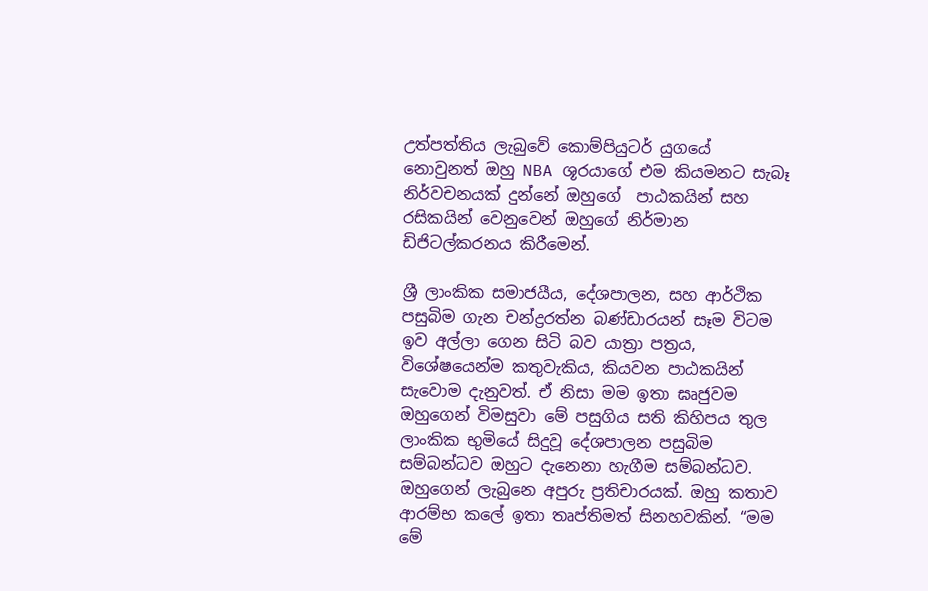උත්පත්තිය ලැබුවේ කොම්පියුටර් යුගයේ නොවුනත් ඔහු NBA ශූරයාගේ එම කියමනට සැබෑ නිර්වචනයක් දුන්නේ ඔහුගේ  පාඨකයින් සහ රසිකයින් වෙනුවෙන් ඔහුගේ නිර්මාන ඩිජිටල්කරනය කිරීමෙන්.

ශ්‍රී ලාංකික සමාජයීය, දේශපාලන, සහ ආර්ථික පසුබිම ගැන චන්ද්‍රරත්න බණ්ඩාරයන් සෑම විටම ඉව අල්ලා ගෙන සිටි බව යාත්‍රා පත්‍රය, විශේෂයෙන්ම කතුවැකිය, කියවන පාඨකයින් සැවොම දැනුවත්. ඒ නිසා මම ඉතා ඝෘජුවම ඔහුගෙන් විමසුවා මේ පසුගිය සති කිහිපය තුල ලාංකික භුමියේ සිදුවූ දේශපාලන පසුබිම සම්බන්ධව ඔහුට දැනෙනා හැගීම සම්බන්ධව. ඔහුගෙන් ලැබුනෙ අපුරු ප්‍රතිචාරයක්. ඔහු කතාව ආරම්භ කලේ ඉතා තෘප්තිමත් සිනහවකින්. “මම මේ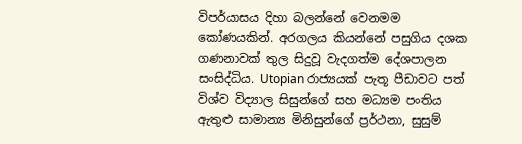විපර්යාසය දිහා බලන්නේ වෙනමම කෝණයකින්. අරගලය කියන්නේ පසුගිය දශක ගණනාවක් තුල සිදුවූ වැදගත්ම දේශපාලන සංසිද්ධිය. Utopian රාජ්‍යයක් පැතූ පීඩාවට පත් විශ්ව විද්‍යාල සිසුන්ගේ සහ මධ්‍යම පංතිය ඇතුළු සාමාන්‍ය මිනිසුන්ගේ ප්‍රර්ථනා, සුසුම්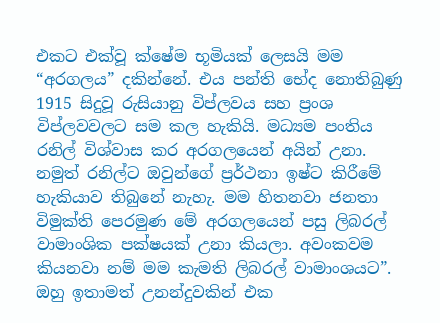එකට එක්වූ ක්ෂේම භූමියක් ලෙසයි මම “අරගලය” දකින්නේ. එය පන්ති භේද නොතිබුණු 1915 සිදුවූ රුසියානු විප්ලවය සහ ප්‍රංශ විප්ලවවලට සම කල හැකියි. මධ්‍යම පංතිය රනිල් විශ්වාස කර අරගලයෙන් අයින් උනා. නමුත් රනිල්ට ඔවුන්ගේ ප්‍රර්ථනා ඉෂ්ට කිරීමේ හැකියාව තිබුනේ නැහැ. මම හිතනවා ජනතා විමුක්ති පෙරමුණ මේ අරගලයෙන් පසු ලිබරල් වාමාංශික පක්ෂයක් උනා කියලා. අවංකවම කියනවා නම් මම කැමති ලිබරල් වාමාංශයට”. ඔහු ඉතාමත් උනන්දුවකින් එක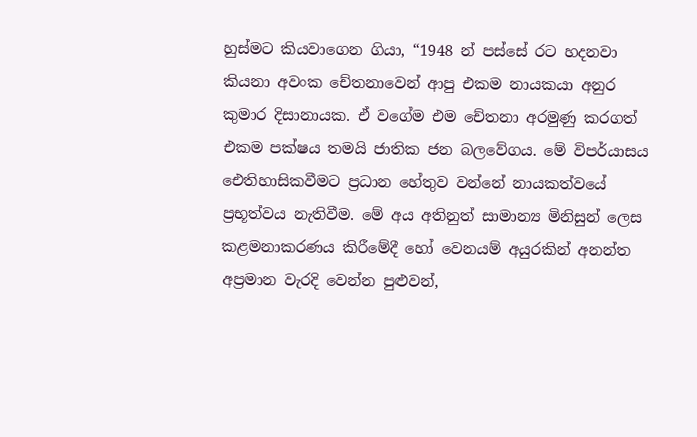හුස්මට කියවාගෙන ගියා, “1948 න් පස්සේ රට හදනවා කියනා අවංක චේතනාවෙන් ආපු එකම නායකයා අනුර කුමාර දිසානායක. ඒ වගේම එම චේතනා අරමුණු කරගත් එකම පක්ෂය තමයි ජාතික ජන බලවේගය. මේ විපර්යාසය ඓතිහාසිකවීමට ප්‍රධාන හේතුව වන්නේ නායකත්වයේ ප්‍රභූත්වය නැතිවීම. මේ අය අතිනුත් සාමාන්‍ය මිනිසුන් ලෙස කළමනාකරණය කිරීමේදී හෝ වෙනයම් අයුරකින් අනන්ත අප්‍රමාන වැරදි වෙන්න පුළුවන්,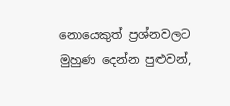නොයෙකුත් ප්‍රශ්නවලට මුහුණ දෙන්න පුළුවන්,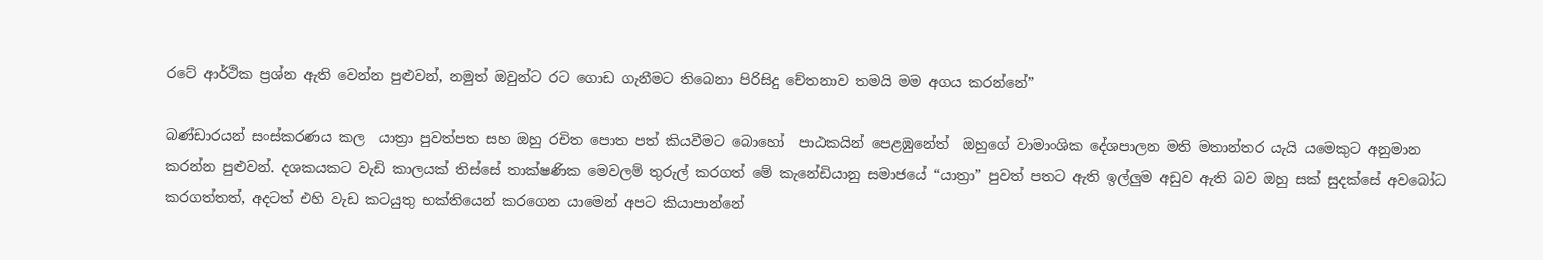රටේ ආර්ථික ප්‍රශ්න ඇති වෙන්න පුළුවන්, නමුත් ඔවුන්ට රට ගොඩ ගැනීමට තිබෙනා පිරිසිදු චේතනාව තමයි මම අගය කරන්නේ”

බණ්ඩාරයන් සංස්කරණය කල  යාත්‍රා පුවත්පත සහ ඔහු රචිත පොත පත් කියවීමට බොහෝ  පාඨකයින් පෙළඹුනේත්  ඔහුගේ වාමාංශික දේශපාලන මති මතාන්තර යැයි යමෙකුට අනුමාන කරන්න පුළුවන්. දශකයකට වැඩි කාලයක් තිස්සේ තාක්ෂණික මෙවලම් තුරුල් කරගත් මේ කැනේඩියානු සමාජයේ “යාත්‍රා” පුවත් පතට ඇති ඉල්ලුම අඩුව ඇති බව ඔහු සක් සුදක්සේ අවබෝධ කරගත්තත්, අදටත් එහි වැඩ කටයුතු භක්තියෙන් කරගෙන යාමෙන් අපට කියාපාන්නේ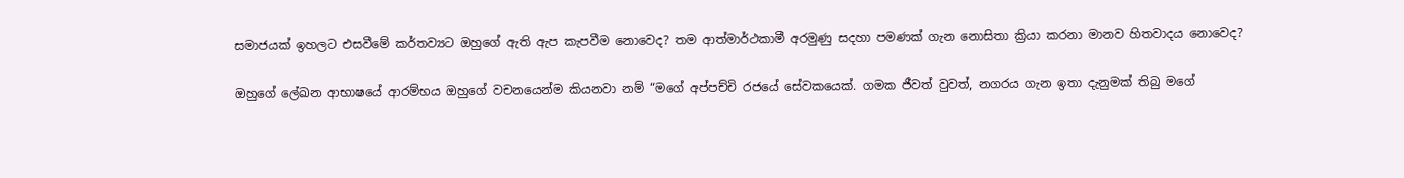සමාජයක් ඉහලට එසවීමේ කර්තව්‍යට ඔහුගේ ඇති ඇප කැපවීම නොවෙද? තම ආත්මාර්ථකාමී අරමුණු සදහා පමණක් ගැන නොසිතා ක්‍රියා කරනා මානව හිතවාදය නොවෙද?

ඔහුගේ ලේඛන ආභාෂයේ ආරම්භය ඔහුගේ වචනයෙන්ම කියනවා නම් “මගේ අප්පච්චි රජයේ සේවකයෙක්. ගමක ජීවත් වුවත්, නගරය ගැන ඉතා දැනුමක් තිබු මගේ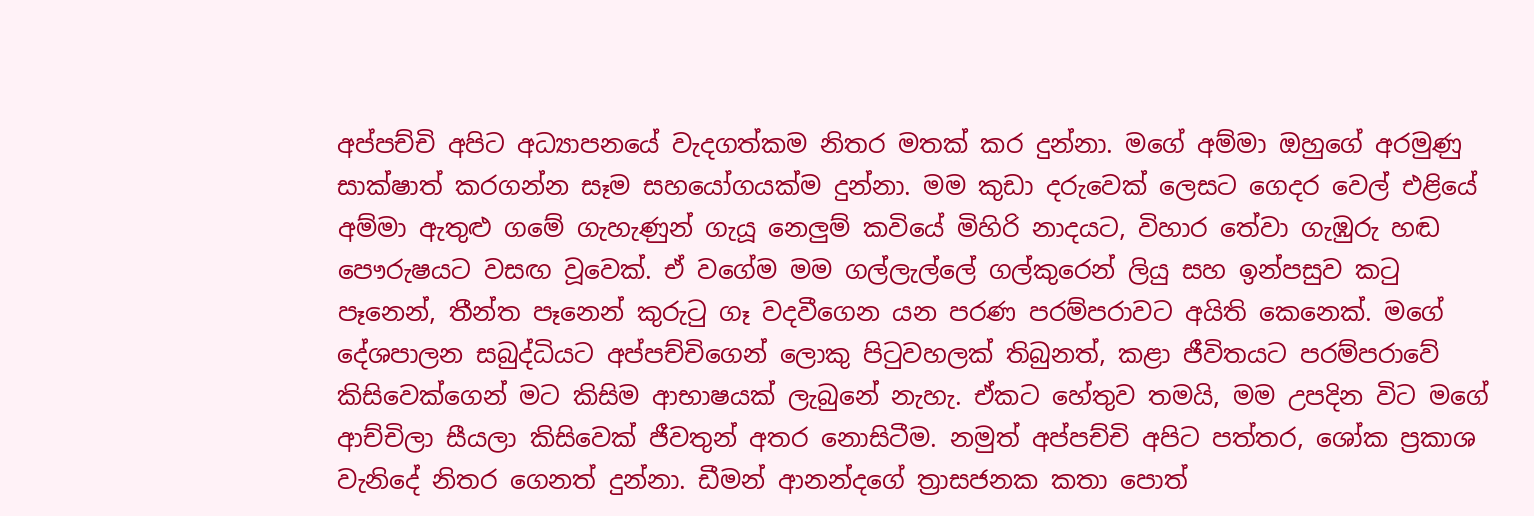අප්පච්චි අපිට අධ්‍යාපනයේ වැදගත්කම නිතර මතක් කර දුන්නා. මගේ අම්මා ඔහුගේ අරමුණු සාක්ෂාත් කරගන්න සෑම සහයෝගයක්ම දුන්නා. මම කුඩා දරුවෙක් ලෙසට ගෙදර වෙල් එළියේ අම්මා ඇතුළු ගමේ ගැහැණුන් ගැයූ නෙලුම් කවියේ මිහිරි නාදයට, විහාර තේවා ගැඹුරු හඬ පෞරුෂයට වසඟ වූවෙක්. ඒ වගේම මම ගල්ලැල්ලේ ගල්කුරෙන් ලියු සහ ඉන්පසුව කටු පෑනෙන්, තීන්ත පෑනෙන් කුරුටු ගෑ වදවීගෙන යන පරණ පරම්පරාවට අයිති කෙනෙක්. මගේ දේශපාලන සබුද්ධියට අප්පච්චිගෙන් ලොකු පිටුවහලක් තිබුනත්, කළා ජීවිතයට පරම්පරාවේ කිසිවෙක්ගෙන් මට කිසිම ආභාෂයක් ලැබුනේ නැහැ. ඒකට හේතුව තමයි, මම උපදින විට මගේ ආච්චිලා සීයලා කිසිවෙක් ජීවතුන් අතර නොසිටීම. නමුත් අප්පච්චි අපිට පත්තර, ශෝක ප්‍රකාශ වැනිදේ නිතර ගෙනත් දුන්නා. ඩීමන් ආනන්දගේ ත්‍රාසජනක කතා පොත්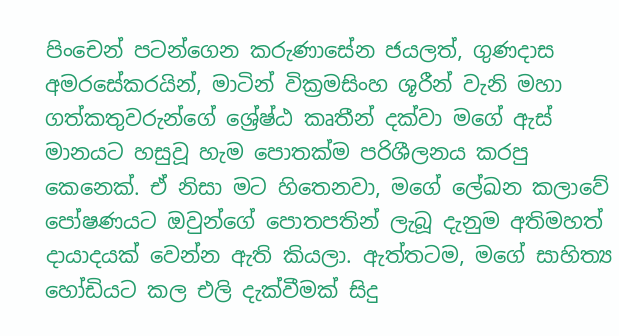පිංචෙන් පටන්ගෙන කරුණාසේන ජයලත්, ගුණදාස අමරසේකරයින්, මාටින් වික්‍රමසිංහ ශූරීන් වැනි මහා ගත්කතුවරුන්ගේ ශ්‍රේෂ්ඨ කෘතීන් දක්වා මගේ ඇස් මානයට හසුවූ හැම පොතක්ම පරිශීලනය කරපු කෙනෙක්. ඒ නිසා මට හිතෙනවා, මගේ ලේඛන කලාවේ පෝෂණයට ඔවුන්ගේ පොතපතින් ලැබූ දැනුම අතිමහත් දායාදයක් වෙන්න ඇති කියලා. ඇත්තටම, මගේ සාහිත්‍ය හෝඩියට කල එලි දැක්වීමක් සිදු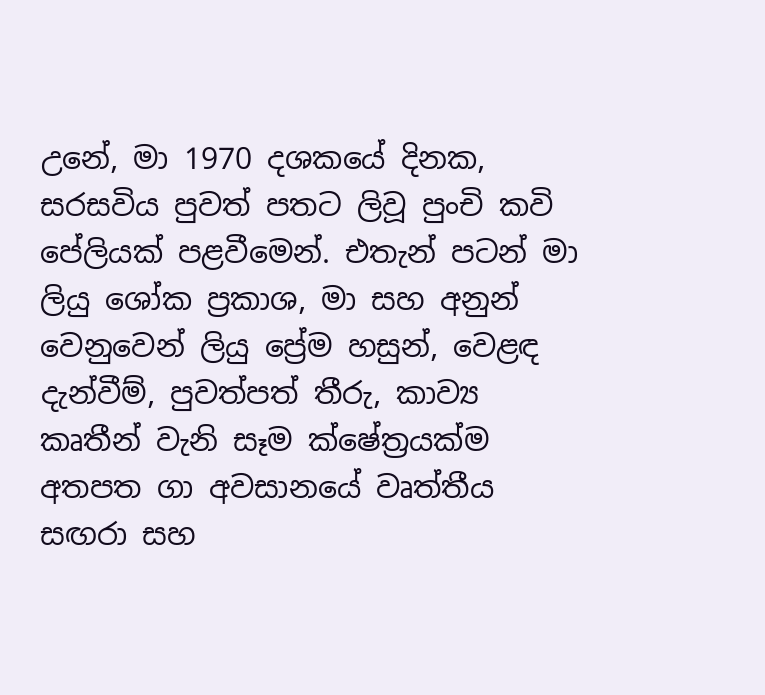උනේ, මා 1970 දශකයේ දිනක, සරසවිය පුවත් පතට ලිවූ පුංචි කවි පේලියක් පළවීමෙන්. එතැන් පටන් මා ලියු ශෝක ප්‍රකාශ, මා සහ අනුන් වෙනුවෙන් ලියු ප්‍රේම හසුන්, වෙළඳ දැන්වීම්, පුවත්පත් තීරු, කාව්‍ය කෘතීන් වැනි සෑම ක්ෂේත්‍රයක්ම අතපත ගා අවසානයේ වෘත්තීය සඟරා සහ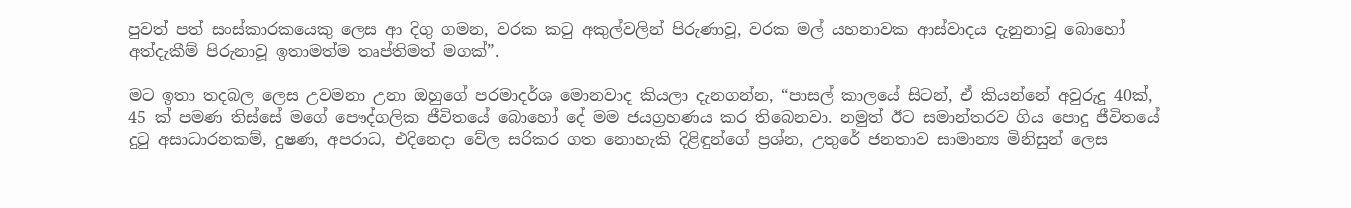පුවත් පත් සංස්කාරකයෙකු ලෙස ආ දිගු ගමන, වරක කටු අකුල්වලින් පිරුණාවූ, වරක මල් යහනාවක ආස්වාදය දැනුනාවූ බොහෝ අත්දැකීම් පිරුනාවූ ඉතාමත්ම තෘප්තිමත් මගක්”.

මට ඉතා තදබල ලෙස උවමනා උනා ඔහුගේ පරමාදර්ශ මොනවාද කියලා දැනගන්න, “පාසල් කාලයේ සිටන්, ඒ කියන්නේ අවුරුදු 40ක්, 45 ක් පමණ තිස්සේ මගේ පෞද්ගලික ජීවිතයේ බොහෝ දේ මම ජයග්‍රහණය කර තිබෙනවා. නමුත් ඊට සමාන්තරව ගිය පොදු ජීවිතයේ දුටු අසාධාරනකම්, දුෂණ, අපරාධ, එදිනෙදා වේල සරිකර ගත නොහැකි දිළිඳුන්ගේ ප්‍රශ්න, උතුරේ ජනතාව සාමාන්‍ය මිනිසුන් ලෙස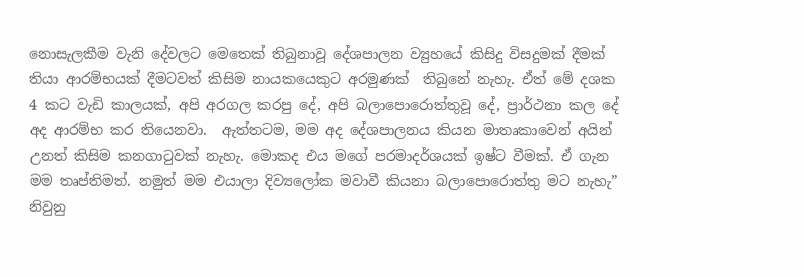නොසැලකීම වැනි දේවලට මෙතෙක් තිබුනාවූ දේශපාලන ව්‍යුහයේ කිසිදු විසදුමක් දීමක් තියා ආරම්භයක් දීමටවත් කිසිම නායකයෙකුට අරමුණක්  තිබුනේ නැහැ. ඒත් මේ දශක 4 කට වැඩි කාලයක්, අපි අරගල කරපු දේ, අපි බලාපොරොත්තුවූ දේ, ප්‍රාර්ථනා කල දේ අද ආරම්භ කර තියෙනවා.  ඇත්තටම, මම අද දේශපාලනය කියන මාතෘකාවෙන් අයින් උනත් කිසිම කනගාටුවක් නැහැ. මොකද එය මගේ පරමාදර්ශයක් ඉෂ්ට වීමක්. ඒ ගැන මම තෘප්තිමත්. නමුත් මම එයාලා දිව්‍යලෝක මවාවී කියනා බලාපොරොත්තු මට නැහැ” නිවුනු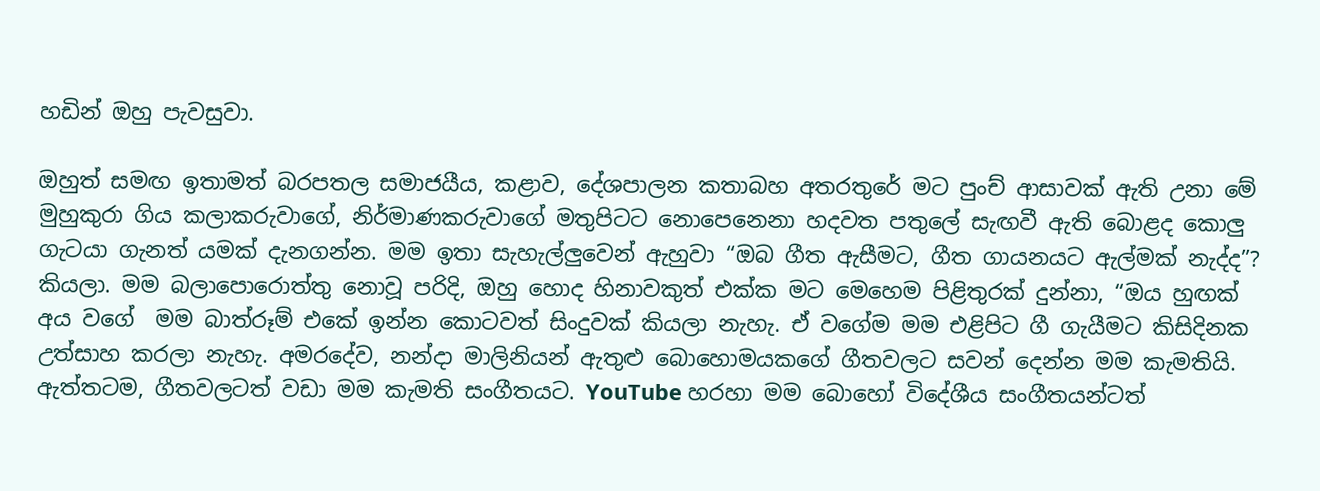හඩින් ඔහු පැවසුවා.

ඔහුත් සමඟ ඉතාමත් බරපතල සමාජයීය, කළාව, දේශපාලන කතාබහ අතරතුරේ මට පුංච් ආසාවක් ඇති උනා මේ මුහුකුරා ගිය කලාකරුවාගේ, නිර්මාණකරුවාගේ මතුපිටට නොපෙනෙනා හදවත පතුලේ සැඟවී ඇති බොළද කොලු ගැටයා ගැනත් යමක් දැනගන්න. මම ඉතා සැහැල්ලුවෙන් ඇහුවා “ඔබ ගීත ඇසීමට, ගීත ගායනයට ඇල්මක් නැද්ද”? කියලා. මම බලාපොරොත්තු නොවූ පරිදි, ඔහු හොද හිනාවකුත් එක්ක මට මෙහෙම පිළිතුරක් දුන්නා, “ඔය හුඟක් අය වගේ  මම බාත්රූම් එකේ ඉන්න කොටවත් සිංදුවක් කියලා නැහැ. ඒ වගේම මම එළිපිට ගී ගැයීමට කිසිදිනක උත්සාහ කරලා නැහැ. අමරදේව, නන්දා මාලිනියන් ඇතුළු බොහොමයකගේ ගීතවලට සවන් දෙන්න මම කැමතියි. ඇත්තටම, ගීතවලටත් වඩා මම කැමති සංගීතයට. YouTube හරහා මම බොහෝ විදේශීය සංගීතයන්ටත්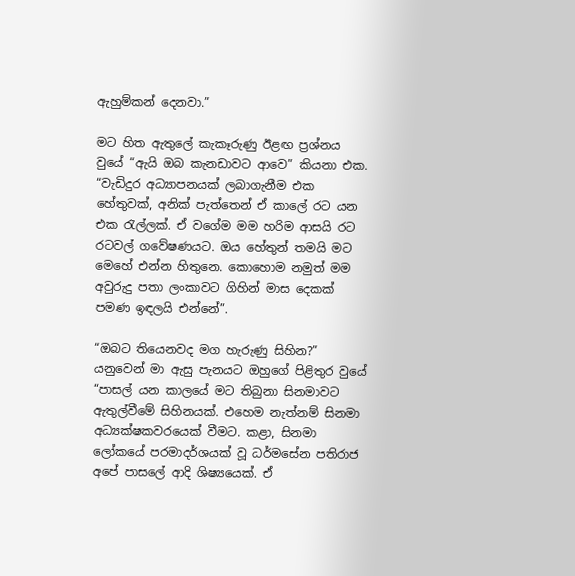ඇහුම්කන් දෙනවා.”

මට හිත ඇතුලේ කැකෑරුණු ඊළඟ ප්‍රශ්නය වුයේ “ඇයි ඔබ කැනඩාවට ආවෙ” කියනා එක. “වැඩිදුර අධ්‍යාපනයක් ලබාගැනීම එක හේතුවක්, අනික් පැත්තෙන් ඒ කාලේ රට යන එක රැල්ලක්. ඒ වගේම මම හරිම ආසයි රට රටවල් ගවේෂණයට. ඔය හේතුන් තමයි මට මෙහේ එන්න හිතුනෙ. කොහොම නමුත් මම අවුරුදු පතා ලංකාවට ගිහින් මාස දෙකක් පමණ ඉඳලයි එන්නේ”.

“ඔබට තියෙනවද මග හැරුණු සිහින?” යනුවෙන් මා ඇසු පැනයට ඔහුගේ පිළිතුර වුයේ “පාසල් යන කාලයේ මට තිබුනා සිනමාවට ඇතුල්වීමේ සිහිනයක්. එහෙම නැත්නම් සිනමා අධ්‍යක්ෂකවරයෙක් වීමට. කළා, සිනමා ලෝකයේ පරමාදර්ශයක් වූ ධර්මසේන පතිරාජ අපේ පාසලේ ආදි ශිෂ්‍යයෙක්. ඒ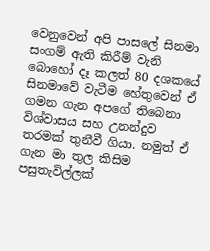වෙනුවෙන් අපි පාසලේ සිනමා සංගම් ඇති කිරීම් වැනි බොහෝ දෑ කලත් 80 දශකයේ සිනමාවේ වැටීම හේතුවෙන් ඒ ගමන ගැන අපගේ තිබෙනා විශ්වාසය සහ උනන්දුව තරමක් තුනීවී ගියා. නමුත් ඒ ගැන මා තුල කිසිම පසුතැවිල්ලක්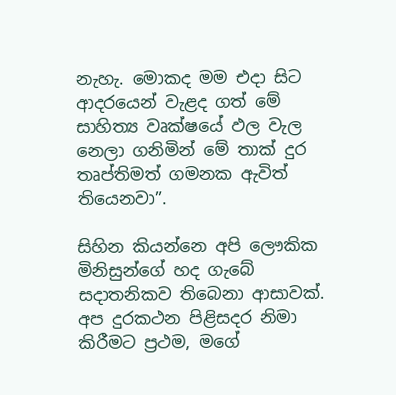නැහැ. මොකද මම එදා සිට ආදරයෙන් වැළද ගත් මේ සාහිත්‍ය වෘක්ෂයේ ඵල වැල නෙලා ගනිමින් මේ තාක් දුර තෘප්තිමත් ගමනක ඇවිත් තියෙනවා”.

සිහින කියන්නෙ අපි ලෞකික මිනිසුන්ගේ හද ගැබේ සදාතනිකව තිබෙනා ආසාවක්. අප දුරකථන පිළිසදර නිමා කිරීමට ප්‍රථම, මගේ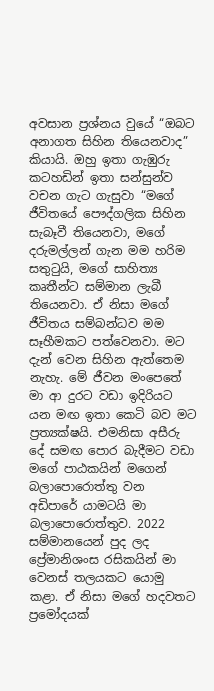අවසාන ප්‍රශ්නය වුයේ “ඔබට අනාගත සිහින තියෙනවාද” කියායි. ඔහු ඉතා ගැඹුරු කටහඩින් ඉතා සන්සුන්ව වචන ගැට ගැසුවා “මගේ ජීවිතයේ පෞද්ගලික සිහින සැබෑවී තියෙනවා, මගේ දරුමල්ලන් ගැන මම හරිම සතුටුයි, මගේ සාහිත්‍ය කෘතීන්ට සම්මාන ලැබී තියෙනවා. ඒ නිසා මගේ ජීවිතය සම්බන්ධව මම සෑහීමකට පත්වෙනවා. මට දැන් වෙන සිහින ඇත්තෙම නැහැ. මේ ජීවන මංපෙතේ මා ආ දුරට වඩා ඉදිරියට යන මඟ ඉතා කෙටි බව මට ප්‍රත්‍යක්ෂයි. එමනිසා අසීරු දේ සමඟ පොර බැදීමට වඩා මගේ පාඨකයින් මගෙන් බලාපොරොත්තු වන අඩිපාරේ යාමටයි මා බලාපොරොත්තුව. 2022 සම්මානයෙන් පුද ලද ප්‍රේමානිශංස රසිකයින් මා වෙනස් තලයකට යොමු කළා. ඒ නිසා මගේ හදවතට ප්‍රමෝදයක්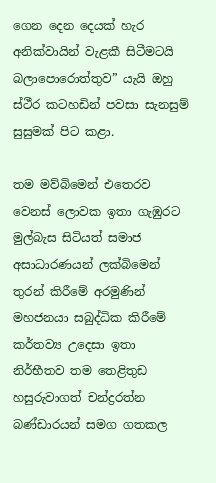ගෙන දෙන දෙයක් හැර අනික්වායින් වැළකී සිටීමටයි බලාපොරොත්තුව” යැයි ඔහු ස්ථීර කටහඩින් පවසා සැනසුම් සුසුමක් පිට කළා.

තම මව්බිමෙන් එතෙරව වෙනස් ලොවක ඉතා ගැඹුරට මුල්බැස සිටියත් සමාජ අසාධාරණයන් ලක්බිමෙන් තුරන් කිරීමේ අරමුණින් මහජනයා සබුද්ධික කිරීමේ කර්තව්‍ය උදෙසා ඉතා නිර්භීතව තම තෙළිතුඩ හසුරුවාගත් චන්ද්‍රරත්න බණ්ඩාරයන් සමග ගතකල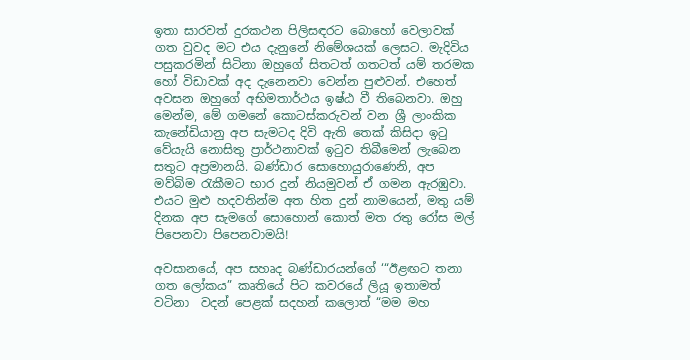ඉතා සාරවත් දුරකථන පිලිසඳරට බොහෝ වෙලාවක් ගත වුවද මට එය දැනුනේ නිමේශයක් ලෙසට. මැදිවිය පසුකරමින් සිටිනා ඔහුගේ සිතටත් ගතටත් යම් තරමක හෝ විඩාවක් අද දැනෙනවා වෙන්න පුළුවන්. එහෙත් අවසන ඔහුගේ අභිමතාර්ථය ඉෂ්ඨ වී තිබෙනවා. ඔහු මෙන්ම, මේ ගමනේ කොටස්කරුවන් වන ශ්‍රී ලාංකික කැනේඩියානු අප සැමටද දිවි ඇති තෙක් කිසිදා ඉටු වේයැයි නොසිතු ප්‍රාර්ථනාවක් ඉටුව තිබීමෙන් ලැබෙන සතුට අප්‍රමානයි. බණ්ඩාර සොහොයුරාණෙනි, අප මව්බිම රැකීමට භාර දුන් නියමුවන් ඒ ගමන ඇරඹුවා. එයට මුළු හදවතින්ම අත හිත දුන් නාමයෙන්, මතු යම් දිනක අප සැමගේ සොහොන් කොත් මත රතු රෝස මල් පිපෙනවා පිපෙනවාමයි!

අවසානයේ, අප සහෘද බණ්ඩාරයන්ගේ ‘“ඊළඟට තනා ගත ලෝකය” කෘතියේ පිට කවරයේ ලියූ ඉතාමත් වටිනා  වදන් පෙළක් සදහන් කලොත් “මම මහ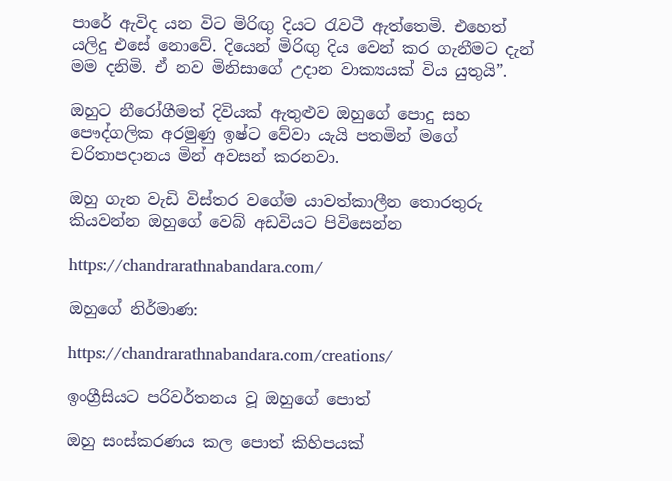පාරේ ඇවිද යන විට මිරිඟු දියට රැවටී ඇත්තෙමි. එහෙත් යලිදු එසේ නොවේ. දියෙන් මිරිඟු දිය වෙන් කර ගැනීමට දැන් මම දනිමි. ඒ නව මිනිසාගේ උදාන වාක්‍යයක් විය යුතුයි”.

ඔහුට නීරෝගීමත් දිවියක් ඇතුළුව ඔහුගේ පොදු සහ පෞද්ගලික අරමුණු ඉෂ්ට වේවා යැයි පතමින් මගේ චරිතාපදානය මින් අවසන් කරනවා.

ඔහු ගැන වැඩි විස්තර වගේම යාවත්කාලීන තොරතුරු කියවන්න ඔහුගේ වෙබ් අඩවියට පිවිසෙන්න

https://chandrarathnabandara.com/

ඔහුගේ නිර්මාණ:

https://chandrarathnabandara.com/creations/

ඉංග්‍රීසියට පරිවර්තනය වූ ඔහුගේ පොත්

ඔහු සංස්කරණය කල පොත් කිහිපයක්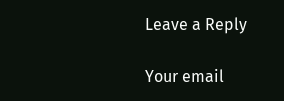Leave a Reply

Your email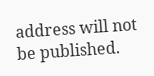address will not be published.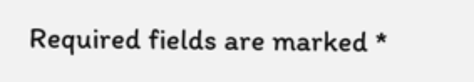Required fields are marked *